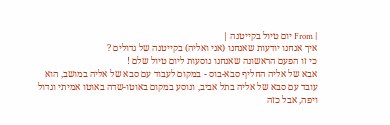| From יום טיול בקייטנה |
איך אנחנו יודעות שאנחנו (אני ואליה) בקייטנה של גדולים ?
כי זו הפעם הראשונה שאנחנו נוסעות ליום טיול שלם !
אבא של אליה החליף סבא-בוס - במקום לעבוד עם סבא של אליה במושב, הוא עובד עם סבא של אליה בתל אביב, ונוסע במקום באוטו-שדה באוטו אמיתי וגדול ויפה, אבל כזה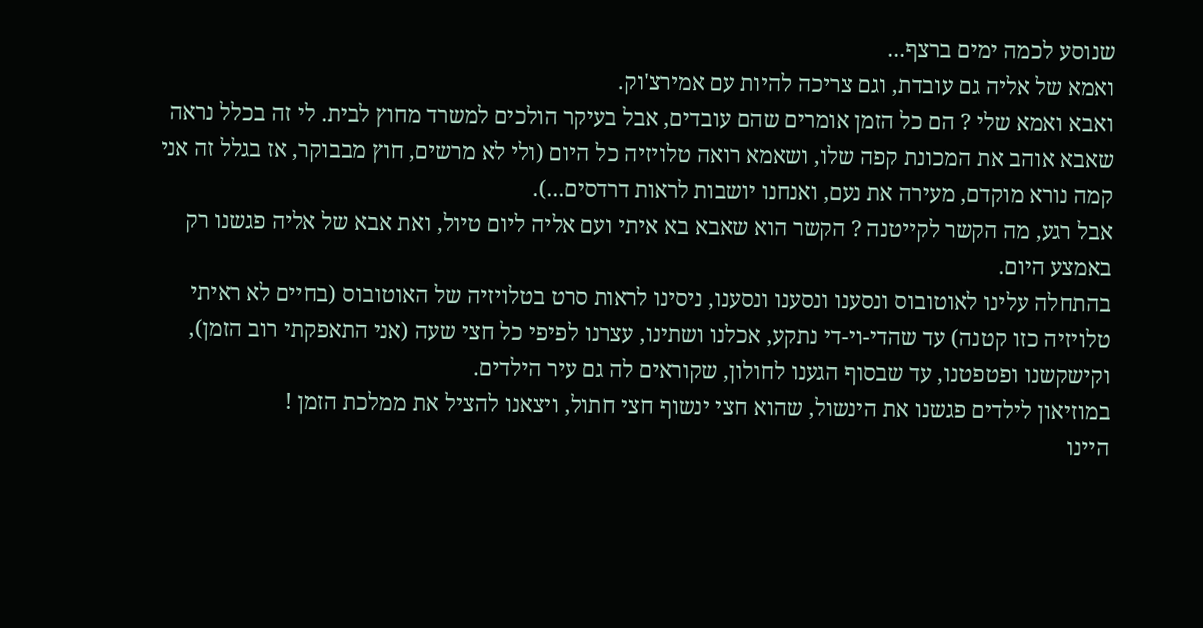שנוסע לכמה ימים ברצף...
ואמא של אליה גם עובדת, וגם צריכה להיות עם אמירצ'וק.
ואבא ואמא שלי ? הם כל הזמן אומרים שהם עובדים, אבל בעיקר הולכים למשרד מחוץ לבית. לי זה בכלל נראה שאבא אוהב את המכונת קפה שלו, ושאמא רואה טלויזיה כל היום (ולי לא מרשים, חוץ מבבוקר, אז בגלל זה אני קמה נורא מוקדם, מעירה את נעם, ואנחנו יושבות לראות דרדסים...).
אבל רגע, מה הקשר לקייטנה ? הקשר הוא שאבא בא איתי ועם אליה ליום טיול, ואת אבא של אליה פגשנו רק באמצע היום.
בהתחלה עלינו לאוטובוס ונסענו ונסענו ונסענו, ניסינו לראות סרט בטלויזיה של האוטובוס (בחיים לא ראיתי טלויזיה כזו קטנה) עד שהדי-וי-די נתקע, אכלנו ושתינו, עצרנו לפיפי כל חצי שעה (אני התאפקתי רוב הזמן), וקישקשנו ופטפטנו, עד שבסוף הגענו לחולון, שקוראים לה גם עיר הילדים.
במוזיאון לילדים פגשנו את הינשול, שהוא חצי ינשוף חצי חתול, ויצאנו להציל את ממלכת הזמן !
היינו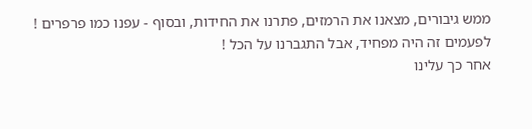ממש גיבורים, מצאנו את הרמזים, פתרנו את החידות, ובסוף - עפנו כמו פרפרים !
לפעמים זה היה מפחיד, אבל התגברנו על הכל !
אחר כך עלינו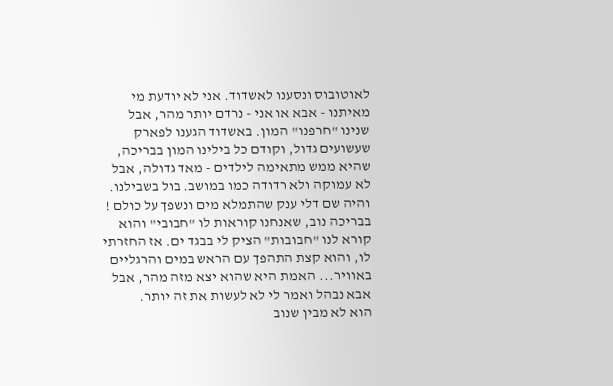לאוטובוס ונסענו לאשדוד. אני לא יודעת מי מאיתנו - אבא או אני - נרדם יותר מהר, אבל שנינו "חרפנו" המון. באשדוד הגענו לפארק שעשועים גדול, וקודם כל בילינו המון בבריכה, שהיא ממש מתאימה לילדים - מאד גדולה, אבל לא עמוקה ולא רדודה כמו במושב. בול בשבילנו. והיה שם דלי ענק שהתמלא מים ונשפך על כולם !
בבריכה נוב, שאנחנו קוראות לו "חבובי" והוא קורא לנו "חבובות" הציק לי בבגד ים. אז החזרתי לו, והוא קצת התהפך עם הראש במים והרגליים באוויר... האמת היא שהוא יצא מזה מהר, אבל אבא נבהל ואמר לי לא לעשות את זה יותר.
הוא לא מבין שנוב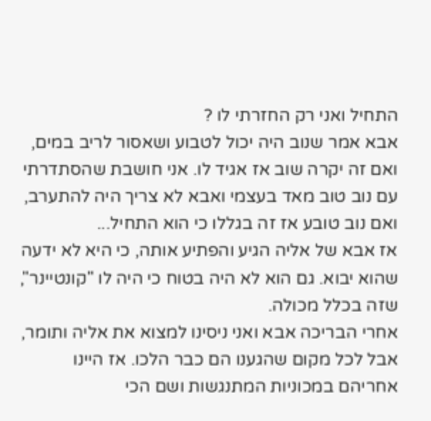התחיל ואני רק החזרתי לו ?
אבא אמר שנוב היה יכול לטבוע ושאסור לריב במים, ואם זה יקרה שוב אז אגיד לו. אני חושבת שהסתדרתי עם נוב טוב מאד בעצמי ואבא לא צריך היה להתערב, ואם נוב טובע אז זה בגללו כי הוא התחיל...
אז אבא של אליה הגיע והפתיע אותה, כי היא לא ידעה שהוא יבוא. גם הוא לא היה בטוח כי היה לו "קונטיינר", שזה בכלל מכולה.
אחרי הבריכה אבא ואני ניסינו למצוא את אליה ותומר, אבל לכל מקום שהגענו הם כבר הלכו. אז היינו אחריהם במכוניות המתנגשות ושם הכי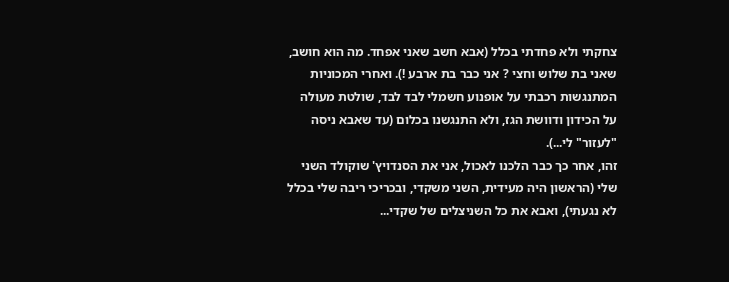צחקתי ולא פחדתי בכלל (אבא חשב שאני אפחד. מה הוא חושב, שאני בת שלוש וחצי ? אני כבר בת ארבע !). ואחרי המכוניות המתנגשות רכבתי על אופנוע חשמלי לבד לבד, שולטת מעולה על הכידון ודוושת הגז, ולא התנגשנו בכלום (עד שאבא ניסה "לעזור" לי...).
זהו, אחר כך כבר הלכנו לאכול, אני את הסנדויץ' שוקולד השני שלי (הראשון היה מעידית, השני משקדי, ובכריכי ריבה שלי בכלל לא נגעתי), ואבא את כל השניצלים של שקדי...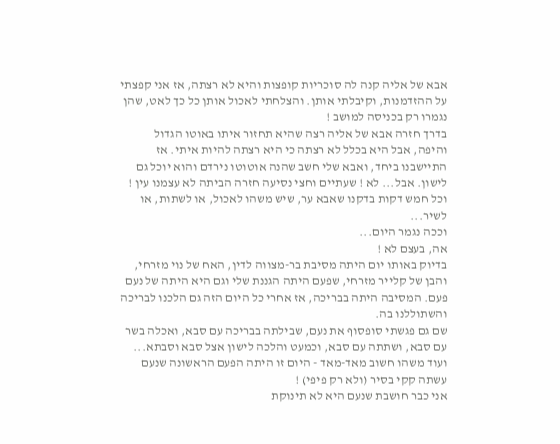אבא של אליה קנה לה סוכריות קופצות והיא לא רצתה, אז אני קפצתי על ההזדמנות, וקיבלתי אותן. והצלחתי לאכול אותן כל כך לאט, שהן נגמרו רק בכניסה למושב !
בדרך חזרה אבא של אליה רצה שהיא תחזור איתו באוטו הגדול והיפה, אבל היא בכלל לא רצתה כי היא רצתה להיות איתי. אז התיישבנו ביחד, ואבא שלי חשב שהנה אוטוטו נירדם והוא יוכל גם לישון. אבל... לא ! שעתיים וחצי נסיעה חזרה הביתה לא עצמנו עין ! וכל חמש דקות בדקנו שאבא ער, שיש משהו לאכול, או לשתות, או לשיר...
וככה נגמר היום...
אה, בעצם לא !
בדיוק באותו יום היתה מסיבת בר-מצווה לדין, האח של נוי מזרחי, והבן של קלייר מזרחי, שפעם היתה הגננת שלי וגם היא היתה של נעם פעם. המסיבה היתה בבריכה, אז אחרי כל היום הזה גם הלכנו לבריכה והשתוללנו בה.
שם גם פגשתי סופסוף את נעם, שבילתה בבריכה עם סבא, ואכלה בשר עם סבא, ושתתה עם סבא, וכמעט והלכה לישון אצל סבא וסבתא...
ועוד משהו חשוב מאד-מאד - היום זו היתה הפעם הראשונה שנעם עשתה קקי בסיר (ולא רק פיפי) !
אני כבר חושבת שנעם היא לא תינוקת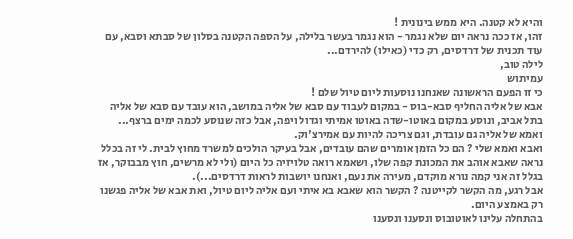והיא לא קטנה. היא ממש בינונית !
זהו, אז ככה נראה יום שלא נגמר - הוא נגמר בעשר בלילה, על הספה הקטנה בסלון של סבתא וסבא, עם עוד תכנית של דרדסים, רק כדי (כאילו) להירדם...
לילה טוב,
עמיתוש
כי זו הפעם הראשונה שאנחנו נוסעות ליום טיול שלם !
אבא של אליה החליף סבא-בוס - במקום לעבוד עם סבא של אליה במושב, הוא עובד עם סבא של אליה בתל אביב, ונוסע במקום באוטו-שדה באוטו אמיתי וגדול ויפה, אבל כזה שנוסע לכמה ימים ברצף...
ואמא של אליה גם עובדת, וגם צריכה להיות עם אמירצ'וק.
ואבא ואמא שלי ? הם כל הזמן אומרים שהם עובדים, אבל בעיקר הולכים למשרד מחוץ לבית. לי זה בכלל נראה שאבא אוהב את המכונת קפה שלו, ושאמא רואה טלויזיה כל היום (ולי לא מרשים, חוץ מבבוקר, אז בגלל זה אני קמה נורא מוקדם, מעירה את נעם, ואנחנו יושבות לראות דרדסים...).
אבל רגע, מה הקשר לקייטנה ? הקשר הוא שאבא בא איתי ועם אליה ליום טיול, ואת אבא של אליה פגשנו רק באמצע היום.
בהתחלה עלינו לאוטובוס ונסענו ונסענו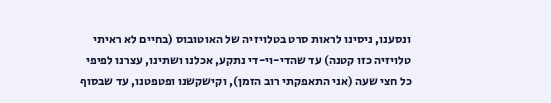ונסענו, ניסינו לראות סרט בטלויזיה של האוטובוס (בחיים לא ראיתי טלויזיה כזו קטנה) עד שהדי-וי-די נתקע, אכלנו ושתינו, עצרנו לפיפי כל חצי שעה (אני התאפקתי רוב הזמן), וקישקשנו ופטפטנו, עד שבסוף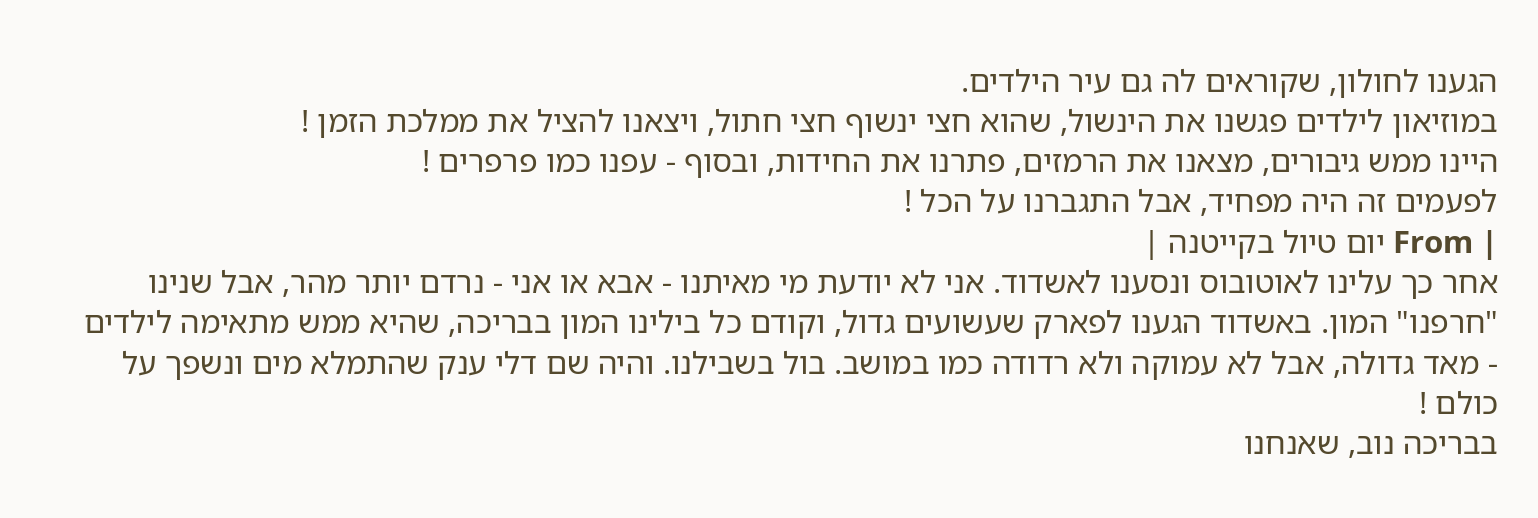הגענו לחולון, שקוראים לה גם עיר הילדים.
במוזיאון לילדים פגשנו את הינשול, שהוא חצי ינשוף חצי חתול, ויצאנו להציל את ממלכת הזמן !
היינו ממש גיבורים, מצאנו את הרמזים, פתרנו את החידות, ובסוף - עפנו כמו פרפרים !
לפעמים זה היה מפחיד, אבל התגברנו על הכל !
| From יום טיול בקייטנה |
אחר כך עלינו לאוטובוס ונסענו לאשדוד. אני לא יודעת מי מאיתנו - אבא או אני - נרדם יותר מהר, אבל שנינו "חרפנו" המון. באשדוד הגענו לפארק שעשועים גדול, וקודם כל בילינו המון בבריכה, שהיא ממש מתאימה לילדים - מאד גדולה, אבל לא עמוקה ולא רדודה כמו במושב. בול בשבילנו. והיה שם דלי ענק שהתמלא מים ונשפך על כולם !
בבריכה נוב, שאנחנו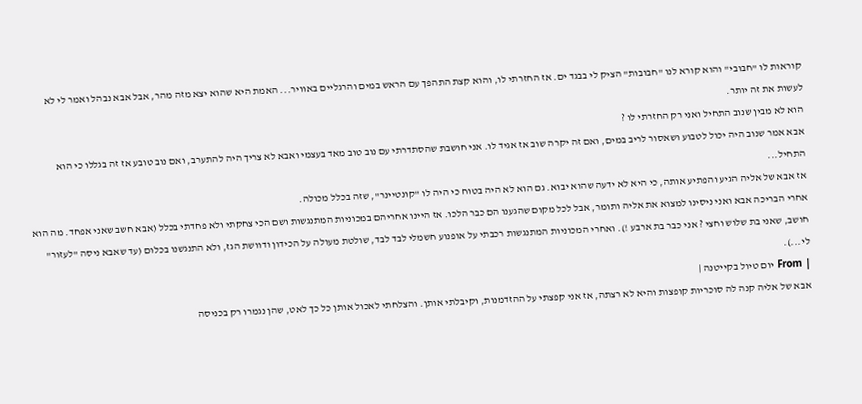קוראות לו "חבובי" והוא קורא לנו "חבובות" הציק לי בבגד ים. אז החזרתי לו, והוא קצת התהפך עם הראש במים והרגליים באוויר... האמת היא שהוא יצא מזה מהר, אבל אבא נבהל ואמר לי לא לעשות את זה יותר.
הוא לא מבין שנוב התחיל ואני רק החזרתי לו ?
אבא אמר שנוב היה יכול לטבוע ושאסור לריב במים, ואם זה יקרה שוב אז אגיד לו. אני חושבת שהסתדרתי עם נוב טוב מאד בעצמי ואבא לא צריך היה להתערב, ואם נוב טובע אז זה בגללו כי הוא התחיל...
אז אבא של אליה הגיע והפתיע אותה, כי היא לא ידעה שהוא יבוא. גם הוא לא היה בטוח כי היה לו "קונטיינר", שזה בכלל מכולה.
אחרי הבריכה אבא ואני ניסינו למצוא את אליה ותומר, אבל לכל מקום שהגענו הם כבר הלכו. אז היינו אחריהם במכוניות המתנגשות ושם הכי צחקתי ולא פחדתי בכלל (אבא חשב שאני אפחד. מה הוא חושב, שאני בת שלוש וחצי ? אני כבר בת ארבע !). ואחרי המכוניות המתנגשות רכבתי על אופנוע חשמלי לבד לבד, שולטת מעולה על הכידון ודוושת הגז, ולא התנגשנו בכלום (עד שאבא ניסה "לעזור" לי...).
| From יום טיול בקייטנה |
אבא של אליה קנה לה סוכריות קופצות והיא לא רצתה, אז אני קפצתי על ההזדמנות, וקיבלתי אותן. והצלחתי לאכול אותן כל כך לאט, שהן נגמרו רק בכניסה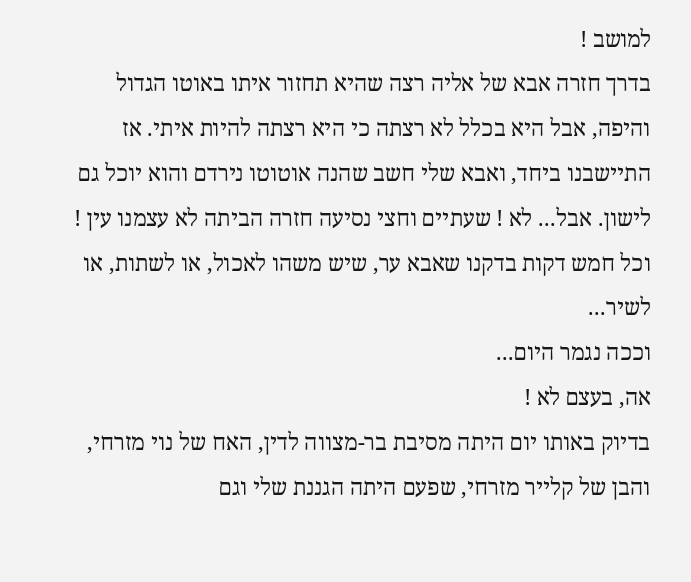למושב !
בדרך חזרה אבא של אליה רצה שהיא תחזור איתו באוטו הגדול והיפה, אבל היא בכלל לא רצתה כי היא רצתה להיות איתי. אז התיישבנו ביחד, ואבא שלי חשב שהנה אוטוטו נירדם והוא יוכל גם לישון. אבל... לא ! שעתיים וחצי נסיעה חזרה הביתה לא עצמנו עין ! וכל חמש דקות בדקנו שאבא ער, שיש משהו לאכול, או לשתות, או לשיר...
וככה נגמר היום...
אה, בעצם לא !
בדיוק באותו יום היתה מסיבת בר-מצווה לדין, האח של נוי מזרחי, והבן של קלייר מזרחי, שפעם היתה הגננת שלי וגם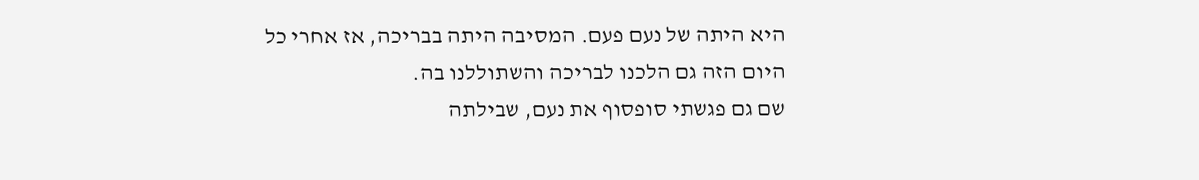היא היתה של נעם פעם. המסיבה היתה בבריכה, אז אחרי כל היום הזה גם הלכנו לבריכה והשתוללנו בה.
שם גם פגשתי סופסוף את נעם, שבילתה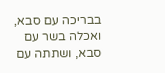בבריכה עם סבא, ואכלה בשר עם סבא, ושתתה עם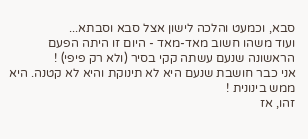סבא, וכמעט והלכה לישון אצל סבא וסבתא...
ועוד משהו חשוב מאד-מאד - היום זו היתה הפעם הראשונה שנעם עשתה קקי בסיר (ולא רק פיפי) !
אני כבר חושבת שנעם היא לא תינוקת והיא לא קטנה. היא ממש בינונית !
זהו, אז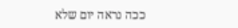ככה נראה יום שלא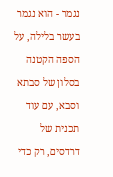נגמר - הוא נגמר בעשר בלילה, על הספה הקטנה בסלון של סבתא וסבא, עם עוד תכנית של דרדסים, רק כדי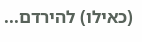(כאילו) להירדם...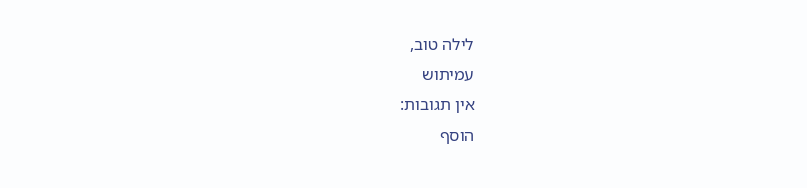לילה טוב,
עמיתוש
אין תגובות:
הוסף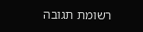רשומת תגובה